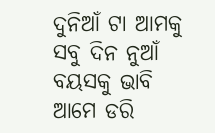ଦୁନିଆଁ ଟା ଆମକୁ ସବୁ ଦିନ ନୁଆଁ
ବୟସକୁ ଭାବି ଆମେ ଡରି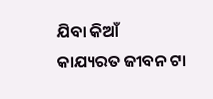ଯିବା କିଆଁ
କାଯ୍ୟରତ ଜୀବନ ଟା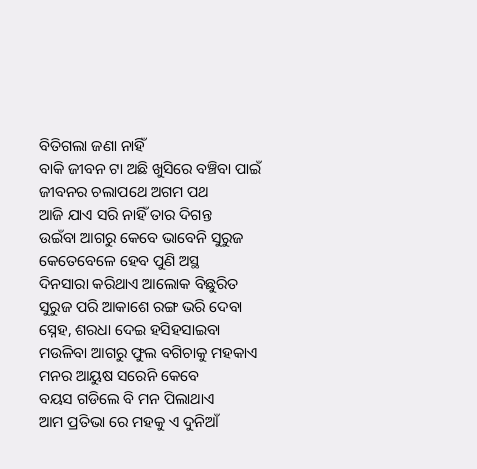ବିତିଗଲା ଜଣା ନାହିଁ
ବାକି ଜୀବନ ଟା ଅଛି ଖୁସିରେ ବଞ୍ଚିବା ପାଇଁ
ଜୀବନର ଚଲାପଥେ ଅଗମ ପଥ
ଆଜି ଯାଏ ସରି ନାହିଁ ତାର ଦିଗନ୍ତ
ଉଇଁବା ଆଗରୁ କେବେ ଭାବେନି ସୁରୁଜ
କେତେବେଳେ ହେବ ପୁଣି ଅସ୍ଥ
ଦିନସାରା କରିଥାଏ ଆଲୋକ ବିଛୁରିତ
ସୁରୁଜ ପରି ଆକାଶେ ରଙ୍ଗ ଭରି ଦେବା
ସ୍ନେହ, ଶରଧା ଦେଇ ହସିହସାଇବା
ମଉଳିବା ଆଗରୁ ଫୁଲ ବଗିଚାକୁ ମହକାଏ
ମନର ଆୟୁଷ ସରେନି କେବେ
ବୟସ ଗଡିଲେ ବି ମନ ପିଲାଥାଏ
ଆମ ପ୍ରତିଭା ରେ ମହକୁ ଏ ଦୁନିଆଁ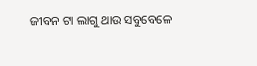ଜୀବନ ଟା ଲାଗୁ ଥାଉ ସବୁବେଳେ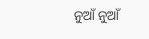ନୁଆଁ ନୁଆଁ